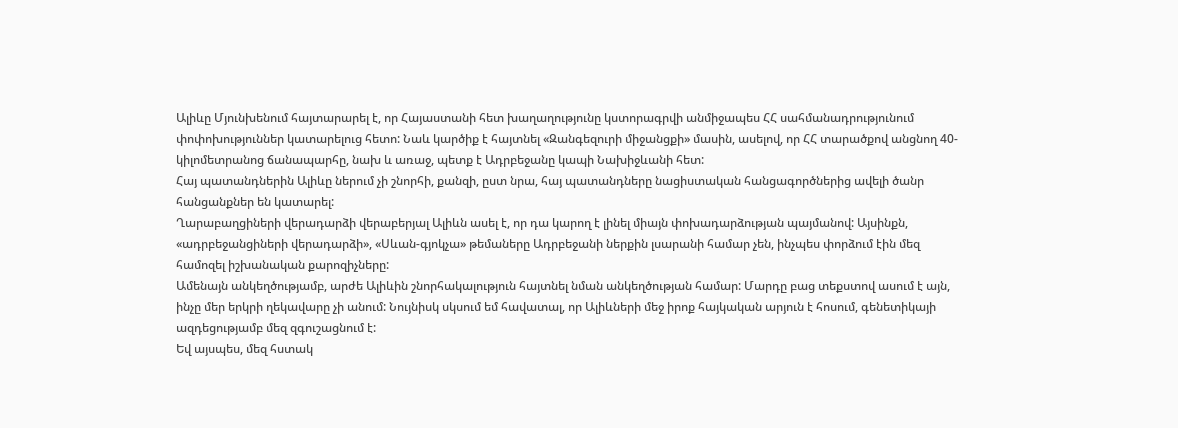Ալիևը Մյունխենում հայտարարել է, որ Հայաստանի հետ խաղաղությունը կստորագրվի անմիջապես ՀՀ սահմանադրությունում փոփոխություններ կատարելուց հետո: Նաև կարծիք է հայտնել «Զանգեզուրի միջանցքի» մասին, ասելով, որ ՀՀ տարածքով անցնող 40-կիլոմետրանոց ճանապարհը, նախ և առաջ, պետք է Ադրբեջանը կապի Նախիջևանի հետ:
Հայ պատանդներին Ալիևը ներում չի շնորհի, քանզի, ըստ նրա, հայ պատանդները նացիստական հանցագործներից ավելի ծանր հանցանքներ են կատարել:
Ղարաբաղցիների վերադարձի վերաբերյալ Ալիևն ասել է, որ դա կարող է լինել միայն փոխադարձության պայմանով: Այսինքն, «ադրբեջանցիների վերադարձի», «Սևան-գյոկչա» թեմաները Ադրբեջանի ներքին լսարանի համար չեն, ինչպես փորձում էին մեզ համոզել իշխանական քարոզիչները:
Ամենայն անկեղծությամբ, արժե Ալիևին շնորհակալություն հայտնել նման անկեղծության համար: Մարդը բաց տեքստով ասում է այն, ինչը մեր երկրի ղեկավարը չի անում: Նույնիսկ սկսում եմ հավատալ, որ Ալիևների մեջ իրոք հայկական արյուն է հոսում, գենետիկայի ազդեցությամբ մեզ զգուշացնում է:
Եվ այսպես, մեզ հստակ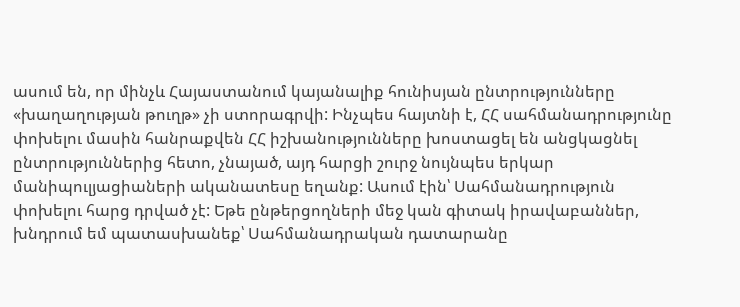ասում են, որ մինչև Հայաստանում կայանալիք հունիսյան ընտրությունները «խաղաղության թուղթ» չի ստորագրվի: Ինչպես հայտնի է, ՀՀ սահմանադրությունը փոխելու մասին հանրաքվեն ՀՀ իշխանությունները խոստացել են անցկացնել ընտրություններից հետո, չնայած, այդ հարցի շուրջ նույնպես երկար մանիպուլյացիաների ականատեսը եղանք: Ասում էին՝ Սահմանադրություն փոխելու հարց դրված չէ: Եթե ընթերցողների մեջ կան գիտակ իրավաբաններ, խնդրում եմ պատասխանեք՝ Սահմանադրական դատարանը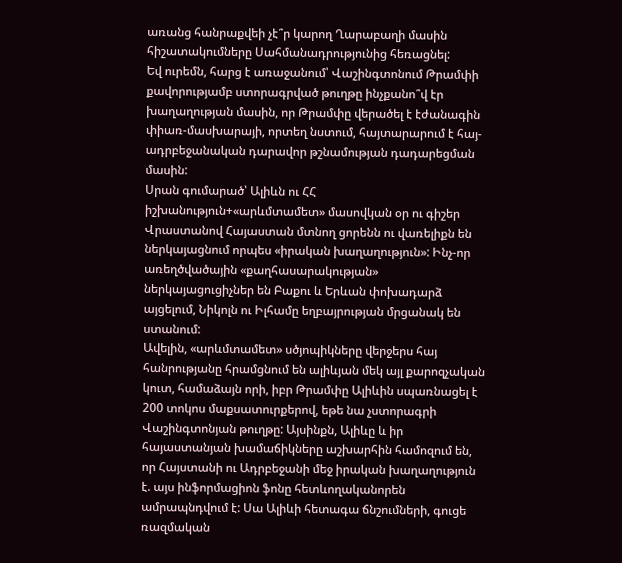առանց հանրաքվեի չէ՞ր կարող Ղարաբաղի մասին հիշատակումները Սահմանադրությունից հեռացնել:
Եվ ուրեմն, հարց է առաջանում՝ Վաշինգտոնում Թրամփի քավորությամբ ստորագրված թուղթը ինչքանո՞վ էր խաղաղության մասին, որ Թրամփը վերածել է էժանագին փիառ-մասխարայի, որտեղ նստում, հայտարարում է հայ-ադրբեջանական դարավոր թշնամության դադարեցման մասին:
Սրան գումարած՝ Ալիևն ու ՀՀ իշխանություն+«արևմտամետ» մասովկան օր ու գիշեր Վրաստանով Հայաստան մտնող ցորենն ու վառելիքն են ներկայացնում որպես «իրական խաղաղություն»: Ինչ-որ առեղծվածային «քաղհասարակության» ներկայացուցիչներ են Բաքու և Երևան փոխադարձ այցելում, Նիկոլն ու Իլհամը եղբայրության մրցանակ են ստանում:
Ավելին, «արևմտամետ» սծյոպիկները վերջերս հայ հանրությանը հրամցնում են ալիևյան մեկ այլ քարոզչական կուտ, համաձայն որի, իբր Թրամփը Ալիևին սպառնացել է 200 տոկոս մաքսատուրքերով, եթե նա չստորագրի Վաշինգտոնյան թուղթը: Այսինքն, Ալիևը և իր հայաստանյան խամաճիկները աշխարհին համոզում են, որ Հայստանի ու Ադրբեջանի մեջ իրական խաղաղություն է. այս ինֆորմացիոն ֆոնը հետևողականորեն ամրապնդվում է: Սա Ալիևի հետագա ճնշումների, գուցե ռազմական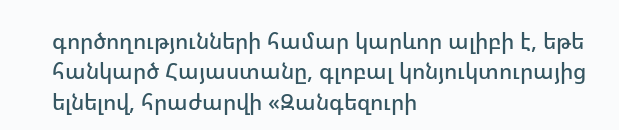գործողությունների համար կարևոր ալիբի է, եթե հանկարծ Հայաստանը, գլոբալ կոնյուկտուրայից ելնելով, հրաժարվի «Զանգեզուրի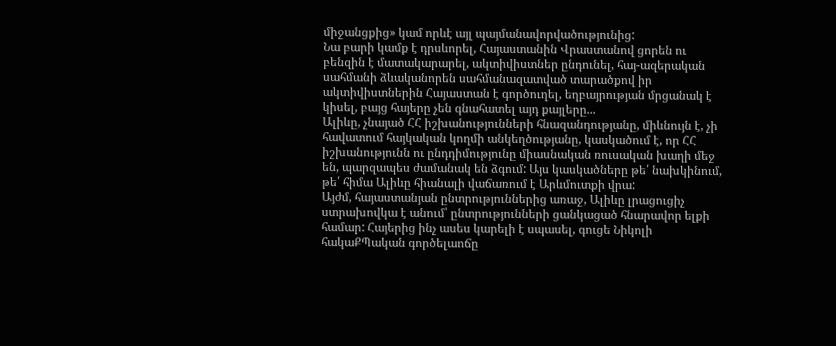միջանցքից» կամ որևէ այլ պայմանավորվածությունից:
Նա բարի կամք է դրսևորել, Հայաստանին Վրաստանով ցորեն ու բենզին է մատակարարել, ակտիվիստներ ընդունել, հայ-ազերական սահմանի ձևականորեն սահմանազատված տարածքով իր ակտիվիստներին Հայաստան է գործուղել, եղբայրության մրցանակ է կիսել, բայց հայերը չեն գնահատել այդ քայլերը...
Ալիևը, չնայած ՀՀ իշխանությունների հնազանդությանը, միևնույն է, չի հավատում հայկական կողմի անկեղծությանը, կասկածում է, որ ՀՀ իշխանությունն ու ընդդիմությունը միասնական ռուսական խաղի մեջ են, պարզապես ժամանակ են ձգում: Այս կասկածները թե՛ նախկինում, թե՛ հիմա Ալիևը հիանալի վաճառում է Արևմուտքի վրա:
Այժմ, հայաստանյան ընտրություններից առաջ, Ալիևը լրացուցիչ ստրախովկա է անում՝ ընտրությունների ցանկացած հնարավոր ելքի համար: Հայերից ինչ ասես կարելի է սպասել, գուցե Նիկոլի հակաՔՊական գործելաոճը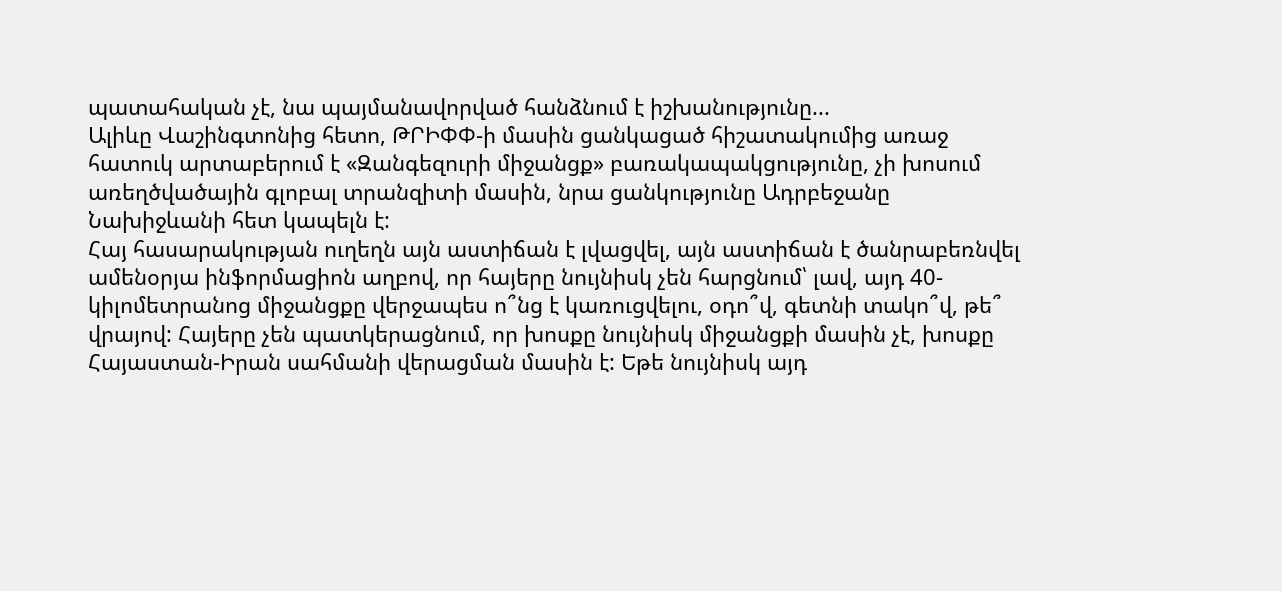պատահական չէ, նա պայմանավորված հանձնում է իշխանությունը...
Ալիևը Վաշինգտոնից հետո, ԹՐԻՓՓ-ի մասին ցանկացած հիշատակումից առաջ հատուկ արտաբերում է «Զանգեզուրի միջանցք» բառակապակցությունը, չի խոսում առեղծվածային գլոբալ տրանզիտի մասին, նրա ցանկությունը Ադրբեջանը Նախիջևանի հետ կապելն է:
Հայ հասարակության ուղեղն այն աստիճան է լվացվել, այն աստիճան է ծանրաբեռնվել ամենօրյա ինֆորմացիոն աղբով, որ հայերը նույնիսկ չեն հարցնում՝ լավ, այդ 40-կիլոմետրանոց միջանցքը վերջապես ո՞նց է կառուցվելու, օդո՞վ, գետնի տակո՞վ, թե՞ վրայով: Հայերը չեն պատկերացնում, որ խոսքը նույնիսկ միջանցքի մասին չէ, խոսքը Հայաստան-Իրան սահմանի վերացման մասին է: Եթե նույնիսկ այդ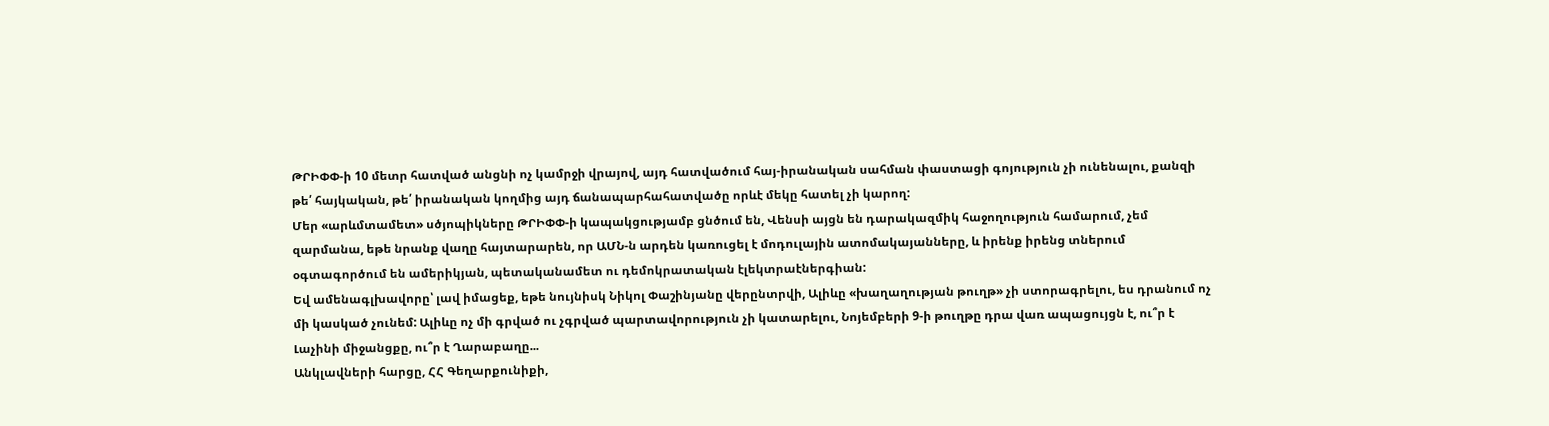ԹՐԻՓՓ-ի 10 մետր հատված անցնի ոչ կամրջի վրայով, այդ հատվածում հայ-իրանական սահման փաստացի գոյություն չի ունենալու, քանզի թե՛ հայկական, թե՛ իրանական կողմից այդ ճանապարհահատվածը որևէ մեկը հատել չի կարող:
Մեր «արևմտամետ» սծյոպիկները ԹՐԻՓՓ-ի կապակցությամբ ցնծում են, Վենսի այցն են դարակազմիկ հաջողություն համարում, չեմ զարմանա, եթե նրանք վաղը հայտարարեն, որ ԱՄՆ-ն արդեն կառուցել է մոդուլային ատոմակայանները, և իրենք իրենց տներում օգտագործում են ամերիկյան, պետականամետ ու դեմոկրատական էլեկտրաէներգիան:
Եվ ամենագլխավորը՝ լավ իմացեք, եթե նույնիսկ Նիկոլ Փաշինյանը վերընտրվի, Ալիևը «խաղաղության թուղթ» չի ստորագրելու, ես դրանում ոչ մի կասկած չունեմ: Ալիևը ոչ մի գրված ու չգրված պարտավորություն չի կատարելու, Նոյեմբերի 9-ի թուղթը դրա վառ ապացույցն է, ու՞ր է Լաչինի միջանցքը, ու՞ր է Ղարաբաղը...
Անկլավների հարցը, ՀՀ Գեղարքունիքի,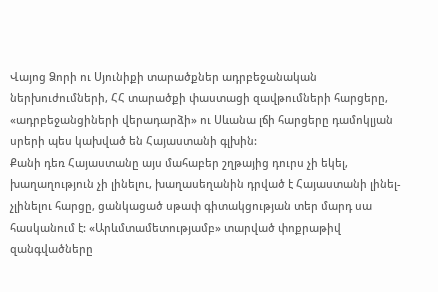Վայոց Ձորի ու Սյունիքի տարածքներ ադրբեջանական ներխուժումների, ՀՀ տարածքի փաստացի զավթումների հարցերը, «ադրբեջանցիների վերադարձի» ու Սևանա լճի հարցերը դամոկլյան սրերի պես կախված են Հայաստանի գլխին:
Քանի դեռ Հայաստանը այս մահաբեր շղթայից դուրս չի եկել, խաղաղություն չի լինելու, խաղասեղանին դրված է Հայաստանի լինել-չլինելու հարցը, ցանկացած սթափ գիտակցության տեր մարդ սա հասկանում է: «Արևմտամետությամբ» տարված փոքրաթիվ զանգվածները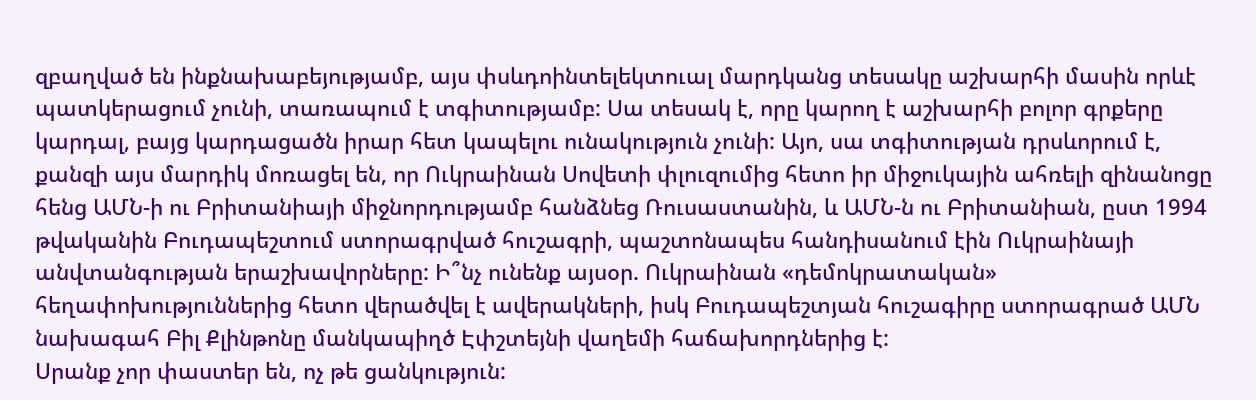զբաղված են ինքնախաբեյությամբ, այս փսևդոինտելեկտուալ մարդկանց տեսակը աշխարհի մասին որևէ պատկերացում չունի, տառապում է տգիտությամբ: Սա տեսակ է, որը կարող է աշխարհի բոլոր գրքերը կարդալ, բայց կարդացածն իրար հետ կապելու ունակություն չունի: Այո, սա տգիտության դրսևորում է, քանզի այս մարդիկ մոռացել են, որ Ուկրաինան Սովետի փլուզումից հետո իր միջուկային ահռելի զինանոցը հենց ԱՄՆ-ի ու Բրիտանիայի միջնորդությամբ հանձնեց Ռուսաստանին, և ԱՄՆ-ն ու Բրիտանիան, ըստ 1994 թվականին Բուդապեշտում ստորագրված հուշագրի, պաշտոնապես հանդիսանում էին Ուկրաինայի անվտանգության երաշխավորները: Ի՞նչ ունենք այսօր. Ուկրաինան «դեմոկրատական» հեղափոխություններից հետո վերածվել է ավերակների, իսկ Բուդապեշտյան հուշագիրը ստորագրած ԱՄՆ նախագահ Բիլ Քլինթոնը մանկապիղծ Էփշտեյնի վաղեմի հաճախորդներից է:
Սրանք չոր փաստեր են, ոչ թե ցանկություն: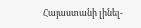Հայաստանի լինել-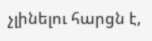չլինելու հարցն է,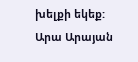խելքի եկեք:
Արա Արայան